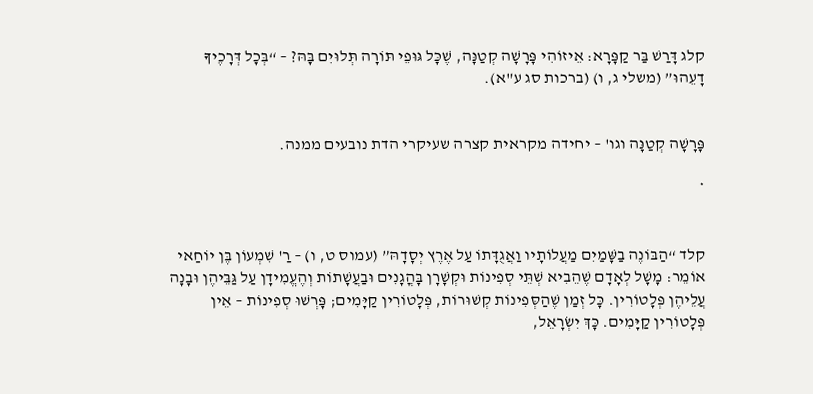קלג דָּרַשׁ בַּר קַפָּרָא: אֵיזוֹהִי פָּרָשָׁה קְטַנָּה, שֶׁכָּל גּוּפֵי תּוֹרָה תְּלוּיִם בָּהּ? – “בְּכָל דְּרָכֶיךָ דָעֵהוּ” (משלי ג, ו) (ברכות סג ע"א).


פָּרָשָׁה קְטַנָּה וגו' – יחידה מקראית קצרה שעיקרי הדת נובעים ממנה.

*


קלד “הַבּוֹנֶה בַשָּׁמַיִם מַעֲלוֹתָיו וַאֲגֻדָּתוֹ עַל אֶרֶץ יְסָדָהּ” (עמוס ט, ו) – רַ' שִׁמְעוֹן בֶּן יוֹחַאי אוֹמֵר: מָשָׁל לְאָדָם שֶׁהֵבִיא שְׁתֵּי סְפִינוֹת וּקְשָׁרָן בָּהֳגָנִים וּבַעֲשָׁתוֹת וְהֶעֱמִידָן עַל גַּבֵּיהֶן וּבָנָה עֲלֵיהֶן פְּלָטוֹרִין. כָּל זְמַן שֶׁהַסְּפִינוֹת קְשׁוּרוֹת, פְּלָטוֹרִין קַיָּמִים; פָּרְשׁוּ סְפִינוֹת – אֵין פְּלָטוֹרִין קַיָּמִים. כָּךְ יִשְׂרָאֵל,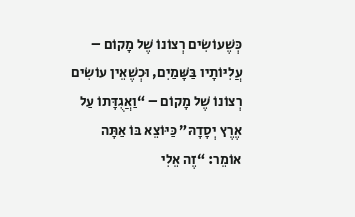כְּשֶׁעוֹשִׂים רְצוֹנוֹ שֶׁל מָקוֹם – עֲלִיּוֹתָיו בַּשָּׁמַיִם, וּכְשֶׁאֵין עוֹשִׂים רְצוֹנוֹ שֶׁל מָקוֹם – “וַאֲגֻדָּתוֹ עַל אֶרֶץ יְסָדָהּ” כַּיּוֹצֵא בּוֹ אַתָּה אוֹמֵר: “זֶה אֵלִי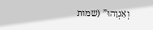וְאַנְוֵהוּ” (שמות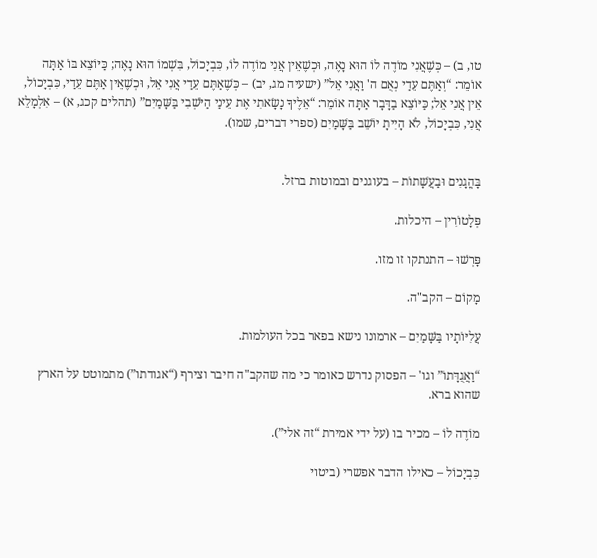טו, ב) – כְּשֶׁאֲנִי מוֹדֶה לוֹ הוּא נָאֶה, וּכְשֶׁאֵין אֲנִי מוֹדֶה לוֹ, כִּבְיָכוֹל, בִּשְׁמוֹ הוּא נָאֶה; כַּיּוֹצֵא בּוֹ אַתָּה אוֹמֵר: “וְאַתֶּם עֵדַי נְאֻם ה' וַאֲנִי אֵל” (ישעיה מג, יב) – כְּשֶׁאַתֶּם עֵדַי אֲנִי אֵל, וּכְשֶׁאֵין אַתֶּם עֵדַי, כִּבְיָכוֹל, אֵין אֲנִי אֵל; כַּיּוֹצֵא בַדָּבָר אַתָּה אוֹמֵר: “אֵלֶיךָ נָשָׂאתִי אֶת עֵינַי הַיֹּשְׁבִי בַּשָּׁמַיִם” (תהלים קכג, א) – אִלְמָלֵא אֲנִי, כִּבְיָכוֹל, לֹא הָיִיתָ יוֹשֵׁב בַּשָּׁמַיִם (ספרי דברים, שמו).


בָּהֳגָנִים וּבַעֲשָׁתוֹת – בעוגנים ובמוטות ברזל.

פְּלָטוֹרִין – היכלות.

פָּרְשׁוּ – התנתקו זו מזו.

מָקוֹם – הקב"ה.

עֲלִיּוֹתָיו בַּשָּׁמַיִם – ארמונו נישא בפאר בכל העולמות.

“וַאֲגֻדָּתוֹ” וגו' – הפסוק נדרש כאומר כי מה שהקב"ה חיבר וצירף (“אגודתו”) מתמוטט על הארץ שהוא ברא.

מוֹדֶה לוֹ – מכיר בו (על ידי אמירת “זה אלי”).

כִּבְיָכוֹל – כאילו הדבר אפשרי (ביטוי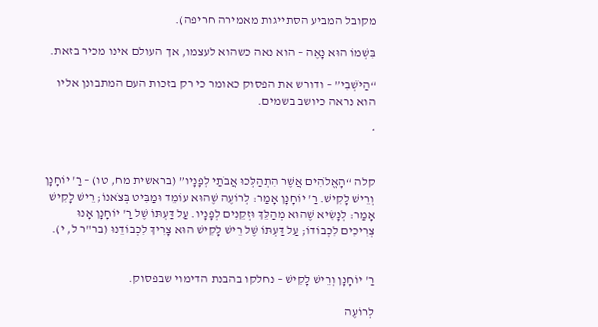מקובל המביע הסתייגות מאמירה חריפה).

בִּשְׁמוֹ הוּא נָאֶה – הוא נאה כשהוא לעצמו, אך העולם אינו מכיר בזאת.

“הַיֹּשְׁבִי” – ודורש את הפסוק כאומר כי רק בזכות העם המתבונן אליו הוא נראה כיושב בשמים.

*


קלה “הָאֱלֹהִים אֲשֶׁר הִתְהַלְּכוּ אֲבֹתַי לְפָנָיו” (בראשית מח, טו) – רַ' יוֹחָנָן וְרֵישׁ לָקִישׁ. רַ' יוֹחָנָן אָמַר: לְרוֹעֶה שֶׁהוּא עוֹמֵד וּמַבִּיט בְּצֹאנוֹ; רֵישׁ לָקִישׁ אָמַר: לְנָשִׂיא שֶׁהוּא מְהַלֵּךְ וּזְקֵנִים לְפָנָיו. עַל דַּעְתּוֹ שֶׁל רַ' יוֹחָנָן אָנוּ צְרִיכִים לִכְבוֹדוֹ; עַל דַּעְתּוֹ שֶׁל רֵישׁ לָקִישׁ הוּא צָרִיךְ לִכְבוֹדֵנוּ (בר"ר ל, י).


רַ' יוֹחָנָן וְרֵישׁ לָקִישׁ – נחלקו בהבנת הדימוי שבפסוק.

לְרוֹעֶה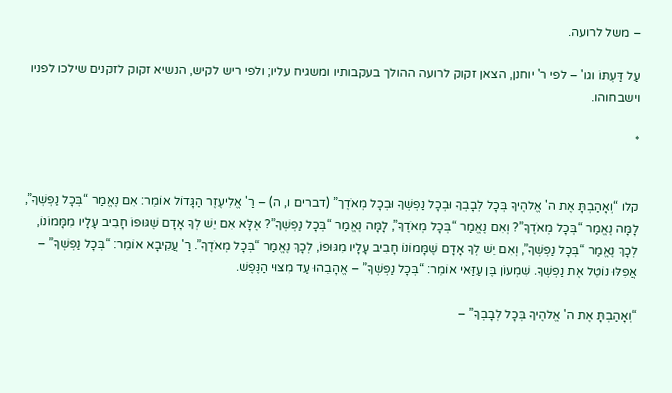– משל לרועה.

עַל דַּעְתּוֹ וגו' – לפי ר' יוחנן, הצאן זקוק לרועה ההולך בעקבותיו ומשגיח עליו; ולפי ריש לקיש, הנשיא זקוק לזקנים שילכו לפניו וישבחוהו.

*


קלו “וְאָהַבְתָּ אֶת ה' אֱלהֶיךָ בְּכָל לְבָבְךָ וּבְכָל נַפְשְׁךָ וּבְכָל מְאֹדֶך” (דברים ו, ה) – רַ' אֱלִיעֶזֶר הַגָּדוֹל אוֹמֵר: אִם נֶאֱמַר “בְּכָל נַפְשְׁךָ”, לָמָּה נֶאֱמַר “בְּכָל מְאֹדֶךָ”? וְאִם נֶאֱמַר “בְּכָל מְאֹדֶךָ”, לָמָּה נֶאֱמַר “בְּכָל נַפְשְׁךָ”? אֶלָּא אִם יֵשׁ לְךָ אָדָם שֶׁגּוּפוֹ חָבִיב עָלָיו מִמָּמוֹנוֹ, לְכָךְ נֶאֱמַר “בְּכָל נַפְשְׁךָ”, וְאִם יֵשׁ לְךָ אָדָם שֶׁמָּמוֹנוֹ חָבִיב עָלָיו מִגּוּפוֹ, לְכָךְ נֶאֱמַר “בְּכָל מְאֹדֶךָ”. רַ' עֲקִיבָא אוֹמֵר: “בְּכָל נַפְשְׁךָ” – אֲפִלּוּ נוֹטֵל אֶת נַפְשְׁךָ. שִׁמְעוֹן בֶּן עַזַּאי אוֹמֵר: “בְּכָל נַפְשְׁךָ” – אֱהָבֵהוּ עַד מִצּוּי הַנֶּפֶשׁ.

“וְאָהַבְתָּ אֶת ה' אֱלהֶיךָ בְּכָל לְבָבְךָ” –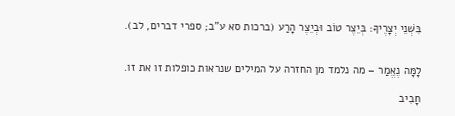בִּשְׁנֵי יְצָרֶיךָ: בְּיֵצֶר טוֹב וּבְיֵצֶר הָרַע (ברכות סא ע"ב; ספרי דברים, לב).


לָמָּה נֶאֱמַר – מה נלמד מן החזרה על המילים שנראות כופלות זו את זו.

חָבִיב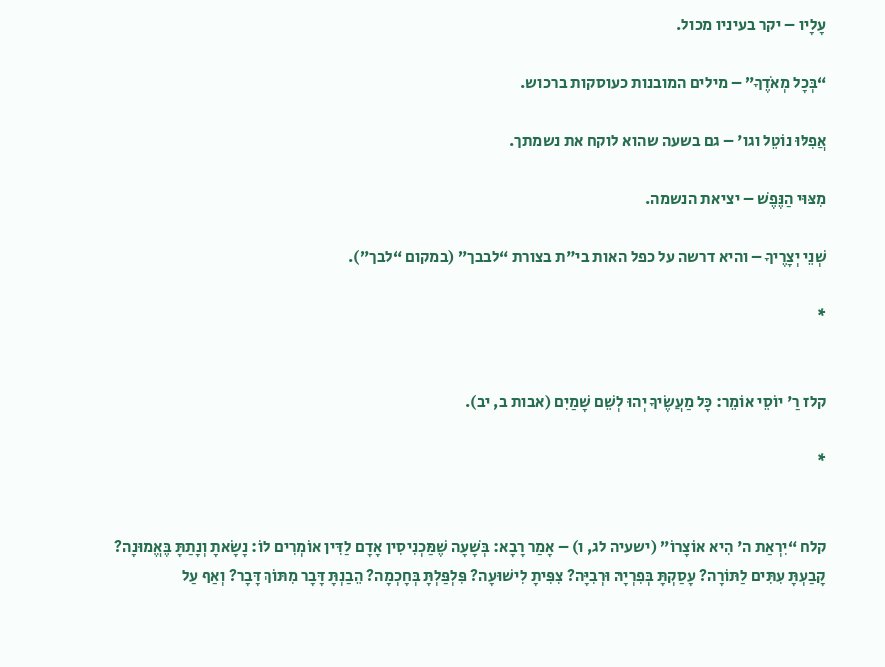עָלָיו – יקר בעיניו מכול.

“בְּכָל מְאֹדֶךָ” – מילים המובנות כעוסקות ברכוש.

אֲפִלּוּ נוֹטֵל וגו' – גם בשעה שהוא לוקח את נשמתך.

מִצּוּי הַנֶּפֶשׁ – יציאת הנשמה.

שְׁנֵי יְצָרֶיךָ – והיא דרשה על כפל האות בי"ת בצורת “לבבך” (במקום “לבך”).

*


קלז רַ' יוֹסֵי אוֹמֵר: כָּל מַעֲשֶׂיךָ יְהוּ לְשֵׁם שָׁמַיִם (אבות ב, יב).

*


קלח “יִרְאַת ה' הִיא אוֹצָרוֹ” (ישעיה לג, ו) – אָמַר רָבָא: בְּשָׁעָה שֶׁמַּכְנִיסִין אָדָם לַדִּין אוֹמְרִים לוֹ: נָשָׂאתָ וְנָתַתָּ בֶּאֱמוּנָה? קָבַעְתָּ עִתִּים לַתּוֹרָה? עָסַקְתָּ בְּפִרְיָהּ וּרְבִיָּה? צִפִּיתָ לִישׁוּעָה? פִּלְפַּלְתָּ בְּחָכְמָה? הֵבַנְתָּ דָּבָר מִתּוֹךְ דָּבָר? וְאַף עַל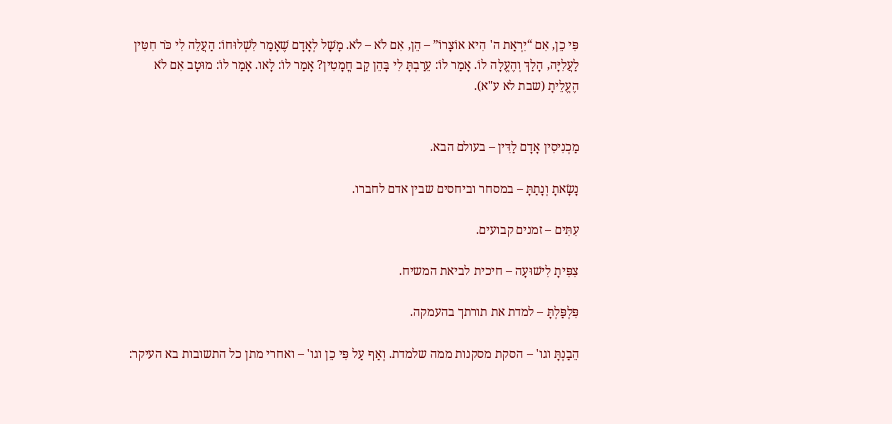פִּי כֵן, אִם “יִרְאַת ה' הִיא אוֹצָרוֹ” – הֵן, אִם לֹא – לֹא. מָשָׁל לְאָדָם שֶׁאָמַר לִשְׁלוּחוֹ: הַעֲלֵה לִי כֹּר חִטִּין לַעֲלִיָּה, הָלַךְ וְהֶעֱלָה לוֹ. אָמַר לוֹ: עֵרַבְתָּ לִי בָּהֵן קַב חֳמָטִין? אָמַר לוֹ: לָאו. אָמַר לוֹ: מוּטָב אִם לֹא הֶעֱלֵיתָ (שבת לא ע"א).


מַכְנִיסִין אָדָם לַדִּין – בעולם הבא.

נָשָׂאתָ וְנָתַתָּ – במסחר וביחסים שבין אדם לחברו.

עִתִּים – זמנים קבועים.

צִפִּיתָ לִישׁוּעָה – חיכית לביאת המשיח.

פִּלְפַּלְתָּ – למדת את תורתך בהעמקה.

הֵבַנְתָּ וגו' – הסקת מסקנות ממה שלמדת. וְאַף עַל פִּי כֵן וגו' – ואחרי מתן כל התשובות בא העיקר: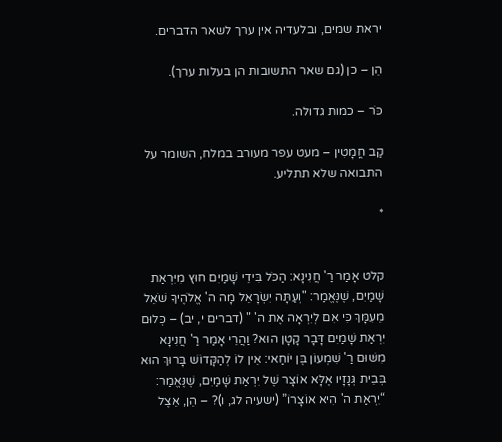יראת שמים, ובלעדיה אין ערך לשאר הדברים.

הֵן – כן (גם שאר התשובות הן בעלות ערך).

כֹּר – כמות גדולה.

קַב חֳמָטִין – מעט עפר מעורב במלח, השומר על התבואה שלא תתליע.

*


קלט אָמַר רַ' חֲנִינָא: הַכֹּל בִּידֵי שָׁמַיִם חוּץ מִיִּרְאַת שָׁמַיִם, שֶׁנֶּאֱמַר: "וְעַתָּה יִשְׂרָאֵל מָה ה' אֱלֹהֶיךָ שֹׁאֵל מֵעִמָּךְ כִּי אִם לְיִרְאָה אֶת ה' " (דברים י, יב) – כְּלוּם יִרְאַת שָׁמַיִם דָּבָר קָטָן הוּא? וַהֲרֵי אָמַר רַ' חֲנִינָא מִשּׁוּם רַ' שִׁמְעוֹן בֶּן יוֹחַאי: אֵין לוֹ לְהַקָּדוֹשׁ בָּרוּךְ הוּא בְּבֵית גְּנָזָיו אֶלָּא אוֹצָר שֶׁל יִרְאַת שָׁמַיִם, שֶׁנֶּאֱמַר: “יִרְאַת ה' הִיא אוֹצָרוֹ” (ישעיה לג, ו)? – הֵן, אֵצֶל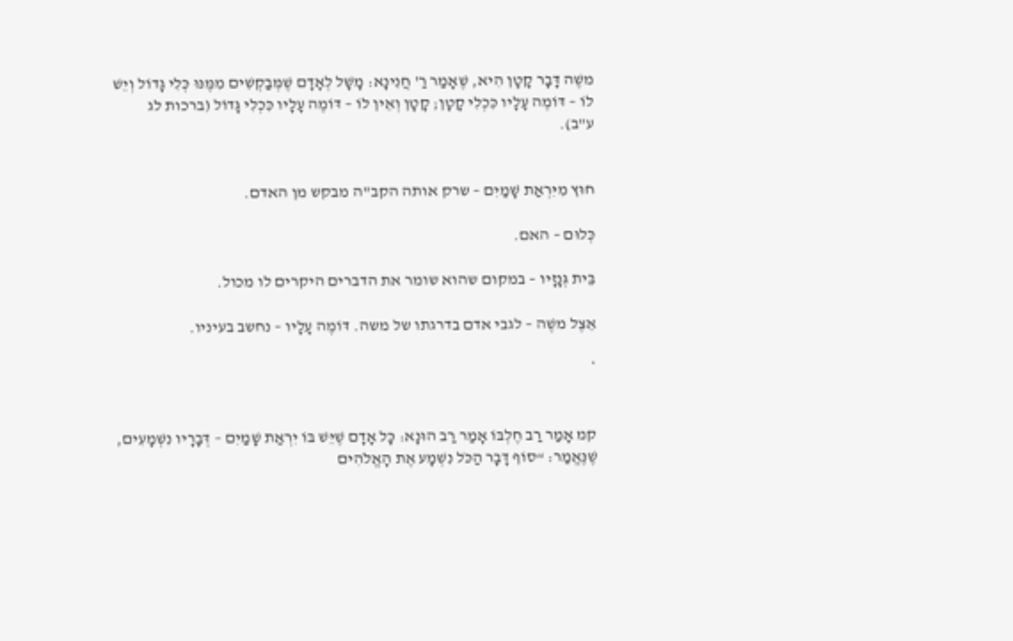משֶׁה דָּבָר קָטָן הִיא, שֶׁאָמַר רַ' חֲנִינָא: מָשָׁל לְאָדָם שֶׁמְּבַקְשִׁים מִמֶּנּוּ כְּלִי גָּדוֹל וְיֵשׁ לוֹ – דּוֹמֶה עָלָיו כִּכְלִי קָטָן; קָטָן וְאֵין לוֹ – דּוֹמֶה עָלָיו כִּכְלִי גָּדוֹל (ברכות לג ע"ב).


חוּץ מִיִּרְאַת שָׁמַיִם – שרק אותה הקב"ה מבקש מן האדם.

כְּלוּם – האם.

בֵּית גְּנָזָיו – במקום שהוא שומר את הדברים היקרים לו מכול.

אֵצֶל משֶׁה – לגבי אדם בדרגתו של משה. דּוֹמֶה עָלָיו – נחשב בעיניו.

*


קמ אָמַר רַב חֶלְבּוֹ אָמַר רַב הוּנָא: כָּל אָדָם שֶׁיֵּשׁ בּוֹ יִרְאַת שָׁמַיִם – דְּבָרָיו נִשְׁמָעִים, שֶׁנֶּאֱמַר: “סוֹף דָּבָר הַכֹּל נִשְׁמָע אֶת הָאֱלֹהִים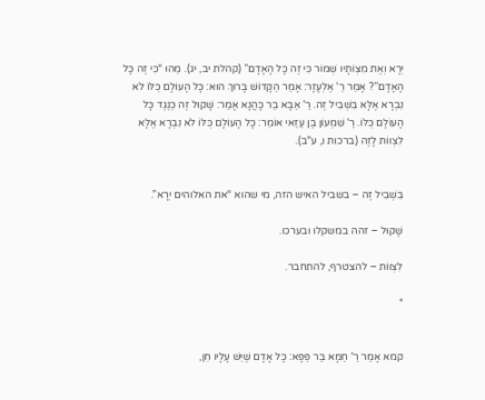יְרָא וְאֶת מִצְוֹתָיו שְׁמוֹר כִּי זֶה כָּל הָאָדָם” (קהלת יב, יג). מַהוּ “כִּי זֶה כָּל הָאָדָם”? אָמַר רַ' אֶלְעָזָר: אָמַר הַקָּדוֹשׁ בָּרוּךְ הוּא: כָּל הָעוֹלָם כֻּלּוֹ לֹא נִבְרָא אֶלָּא בִּשְׁבִיל זֶה. רַ' אַבָּא בַּר כָּהֲנָא אָמַר: שָׁקוּל זֶה כְּנֶגֶד כָּל הָעוֹלָם כֻּלּוֹ. רַ' שִׁמְעוֹן בֶּן עַזַּאי אוֹמֵר: כָּל הָעוֹלָם כֻּלּוֹ לֹא נִבְרָא אֶלָּא לִצְווֹת לָזֶה (ברכות ו, ע"ב).


בִּשְׁבִיל זֶה – בשביל האיש הזה, מי שהוא “את האלוהים יְרָא”.

שָׁקוּל – זהה במשקלו ובערכו.

לִצְווֹת – להצטרף, להתחבר.

*


קמא אָמַר רַ' חַמָּא בַּר פַּפָּא: כָּל אָדָם שֶׁיֵּשׁ עָלָיו חֵן,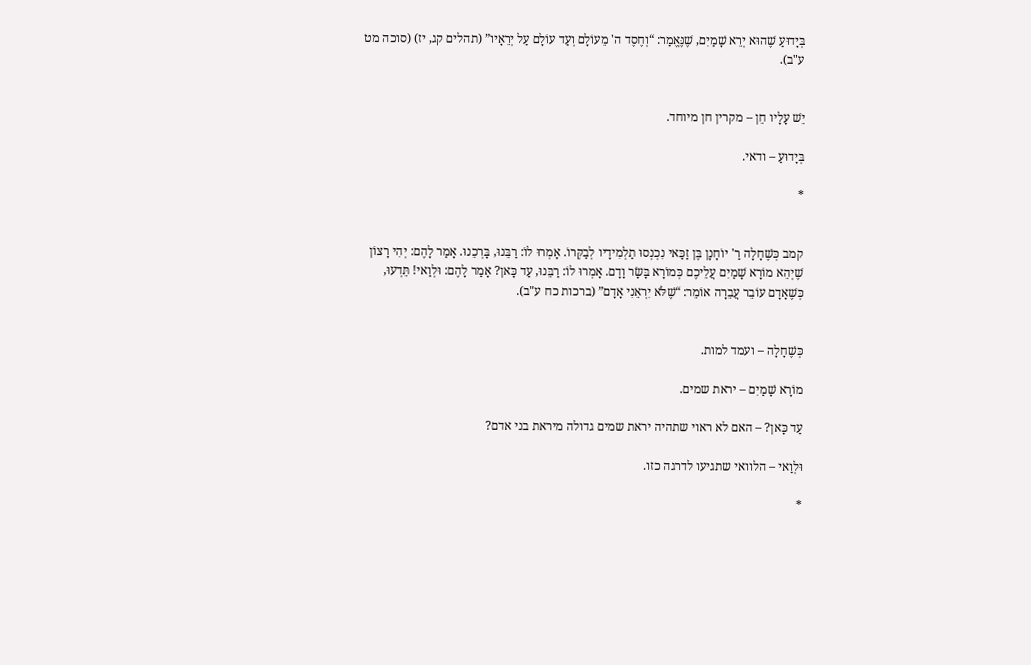בְּיָדוּעַ שֶׁהוּא יְרֵא שָׁמַיִם, שֶׁנֶּאֱמַר: “וְחֶסֶד ה' מֵעוֹלָם וְעַד עוֹלָם עַל יְרֵאָיו” (תהלים קג, יז) (סוכה מט ע"ב).


יֵשׁ עָלָיו חֵן – מקרין חן מיוחד.

בְּיָדוּעַ – ודאי.

*


קמב כְּשֶׁחָלָה רַ' יוֹחָנָן בֶּן זַכַּאי נִכְנְסוּ תַלְמִידָיו לְבַקְּרוֹ. אָמְרוּ לוֹ: רַבֵּנוּ, בָּרְכֵנוּ. אָמַר לָהֶם: יְהִי רָצוֹן שֶׁיְהֵא מוֹרָא שָׁמַיִם עֲלֵיכֶם כְּמוֹרָא בָּשָׂר וָדָם. אָמְרוּ לוֹ: רַבֵּנוּ, עַד כָּאן? אָמַר לָהֶם: וּלְוַאי! תֵּדְעוּ, כְּשֶׁאָדָם עוֹבֵר עֲבֵרָה אוֹמֵר: “שֶׁלֹּא יִרְאֵנִי אָדָם” (ברכות כח ע"ב).


כְּשֶׁחָלָה – ועמד למות.

מוֹרָא שָׁמַיִם – יראת שמים.

עַד כָּאן? – האם לא ראוי שתהיה יראת שמים גדולה מיראת בני אדם?

וּלְוַאי – הלוואי שתגיעו לדרגה כזו.

*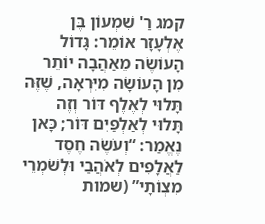קמג רַ' שִׁמְעוֹן בֶּן אֶלְעָזָר אוֹמֵר: גָּדוֹל הָעוֹשֶׂה מֵאַהֲבָה יוֹתֵר מִן הָעוֹשָׂה מִיִּרְאָה, שֶׁזֶּה תָּלוּי לְאֶלֶף דּוֹר וְזֶה תָּלוּי לְאַלְפַּיִם דּוֹר; כָּאן נֶאֱמַר: “וְעֹשֶׂה חֶסֶד לַאֲלָפִים לְאֹהֲבַי וּלְשֹׁמְרֵי מִצְוֹתָי” (שמות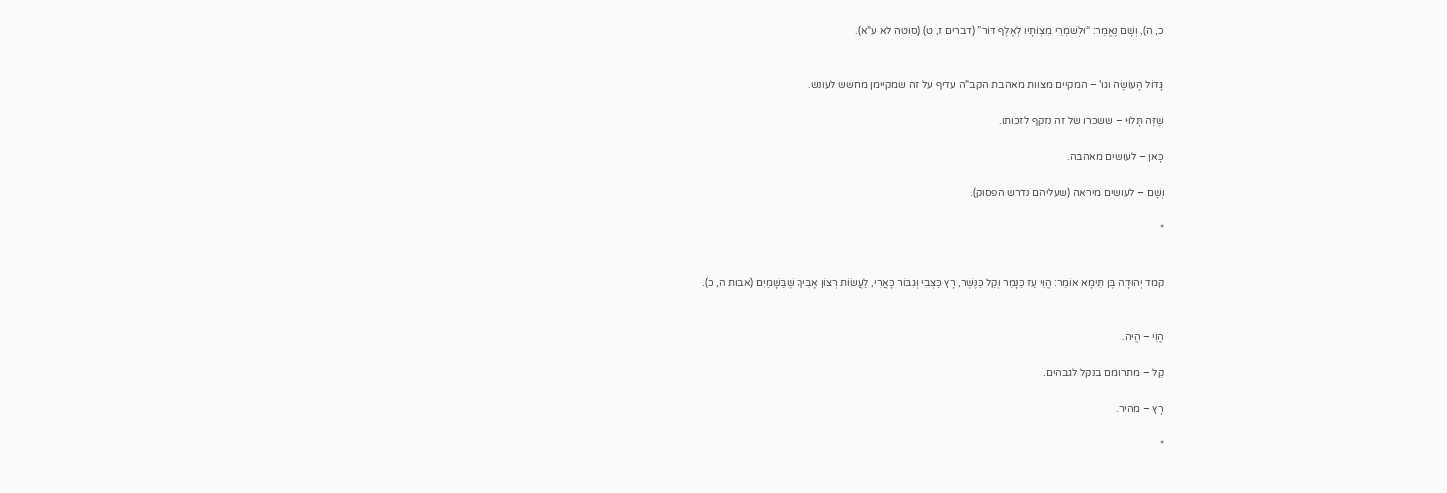כ, ה), וְשָׁם נֶאֱמַר: “וּלְשֹׁמְרֵי מִצְוֹתָיו לְאֶלֶף דּוֹר” (דברים ז, ט) (סוטה לא ע"א).


גָּדוֹל הָעוֹשֶׂה וגו' – המקיים מצוות מאהבת הקב"ה עדיף על זה שמקיימן מחשש לעונש.

שֶׁזֶּה תָּלוּי – ששכרו של זה נזקף לזכותו.

כָּאן – לעושים מאהבה.

וְשָׁם – לעושים מיראה (שעליהם נדרש הפסוק).

*


קמד יְהוּדָה בֶּן תֵּימָא אוֹמֵר: הֱוֵי עַז כַּנָּמֵר וְקַל כַּנֶּשֶׁר, רָץ כַּצְּבִי וְגִבּוֹר כָּאֲרִי, לַעֲשׂוֹת רְצוֹן אָבִיךָ שֶׁבַּשָּׁמַיִם (אבות ה, כ).


הֱוֵי – הֱיה.

קַל – מתרומם בנקל לגבהים.

רָץ – מהיר.

*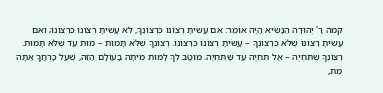קמה רַ' יְהוּדָה הַנָּשִׂיא הָיָה אוֹמֵר: אִם עָשִׂיתָ רְצוֹנוֹ כִּרְצוֹנֶךָ, לֹא עָשִׂיתָ רְצוֹנוֹ כִּרְצוֹנוֹ; וְאִם עָשִׂיתָ רְצוֹנוֹ שֶׁלֹּא כִּרְצוֹנֶךָ – עָשִׂיתָ רְצוֹנוֹ כִּרְצוֹנוֹ. רְצוֹנְךָ שֶׁלֹּא תָּמוּת – מוּת עַד שֶׁלֹּא תָּמוּת. רְצוֹנְךָ שֶׁתִּחְיֶה – אַל תִּחְיֶה עַד שֶׁתִּחְיֶה. מוּטָב לְךָ לָמוּת מִיתָה בָּעוֹלָם הַזֶּה, שֶׁעַל כָּרְחֲךָ אַתָּה מֵת,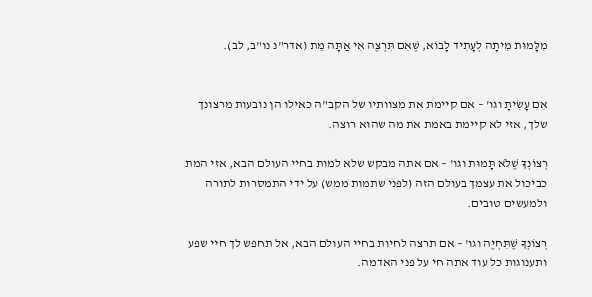מִלָּמוּת מִיתָה לְעָתִיד לָבוֹא, שֶׁאִם תִּרְצֶה אִי אַתָּה מֵת (אדר"נ נו"ב, לב).


אִם עָשִׂיתָ וגו' – אם קיימת את מצוותיו של הקב"ה כאילו הן נובעות מרצונך שלך, אזי לא קיימת באמת את מה שהוא רוצה.

רְצוֹנְךָ שֶׁלֹּא תָּמוּת וגו' – אם אתה מבקש שלא למות בחיי העולם הבא, אזי המת כביכול את עצמך בעולם הזה (לפני שתמות ממש) על ידי התמסרות לתורה ולמעשים טובים.

רְצוֹנְךָ שֶׁתִּחְיֶה וגו' – אם תרצה לחיות בחיי העולם הבא, אל תחפש לך חיי שפע ותענוגות כל עוד אתה חי על פני האדמה.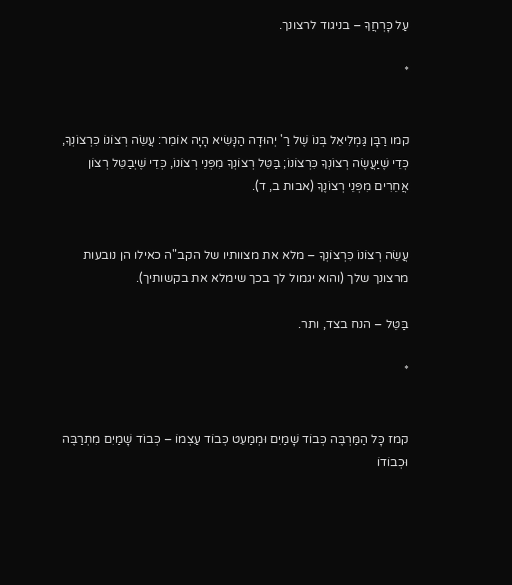עַל כָּרְחֲךָ – בניגוד לרצונך.

*


קמו רַבָּן גַּמְלִיאֵל בְּנוֹ שֶׁל רַ' יְהוּדָה הַנָּשִׂיא הָיָה אוֹמֵר: עֲשֵׂה רְצוֹנוֹ כִּרְצוֹנְךָ, כְּדֵי שֶׁיַּעֲשֶׂה רְצוֹנְךָ כִּרְצוֹנוֹ; בַּטֵּל רְצוֹנְךָ מִפְּנֵי רְצוֹנוֹ, כְּדֵי שֶׁיְבַטֵּל רְצוֹן אֲחֵרִים מִפְּנֵי רְצוֹנֶךָ (אבות ב, ד).


עֲשֵׂה רְצוֹנוֹ כִּרְצוֹנְךָ – מלא את מצוותיו של הקב"ה כאילו הן נובעות מרצונך שלך (והוא יגמול לך בכך שימלא את בקשותיך).

בַּטֵּל – הנח בצד, ותר.

*


קמז כָּל הַמַּרְבֶּה כְּבוֹד שָׁמַיִם וּמְמַעֵט כְּבוֹד עַצְמוֹ – כְּבוֹד שָׁמַיִם מִתְרַבֶּה וּכְבוֹדוֹ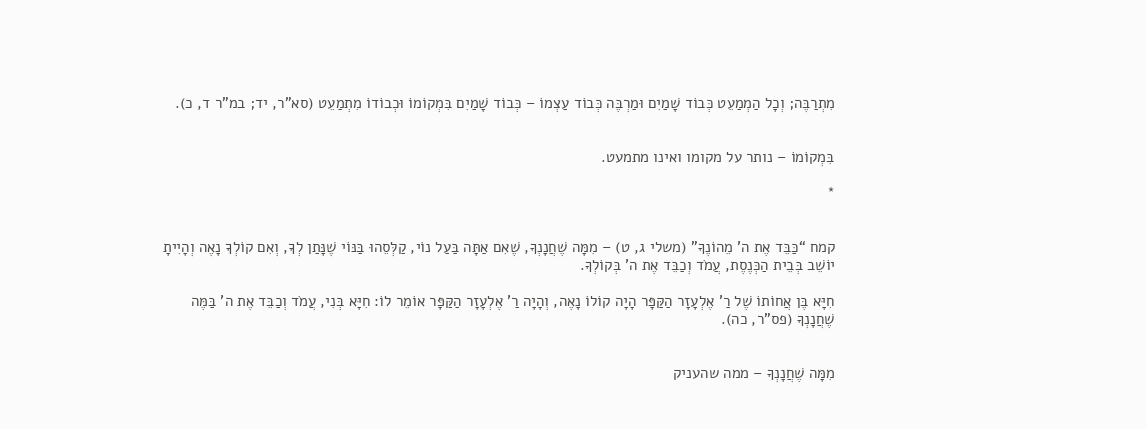מִתְרַבֶּה; וְכָל הַמְמַעֵט כְּבוֹד שָׁמַיִם וּמַרְבֶּה כְּבוֹד עַצְמוֹ – כְּבוֹד שָׁמַיִם בִּמְקוֹמוֹ וּכְבוֹדוֹ מִתְמַעֵט (סא"ר, יד; במ"ר ד, כ).


בִּמְקוֹמוֹ – נותר על מקומו ואינו מתמעט.

*


קמח “כַּבֵּד אֶת ה' מֵהוֹנֶךָ” (משלי ג, ט) – מִמָּה שֶׁחֲנָנְךָ, שֶׁאִם אַתָּה בַּעַל נוֹי, קַלְּסֵהוּ בַּנּוֹי שֶׁנָּתַן לְךָ, וְאִם קוֹלְךָ נָאֶה וְהָיִיתָ יוֹשֵׁב בְּבֵית הַכְּנֶסֶת, עֲמֹד וְכַבֵּד אֶת ה' בְּקוֹלְךָ.

חִיָּא בֶּן אֲחוֹתוֹ שֶׁל רַ' אֶלְעָזָר הַקַּפָּר הָיָה קוֹלוֹ נָאֶה, וְהָיָה רַ' אֶלְעָזָר הַקַּפָּר אוֹמֵר לוֹ: חִיָּא בְּנִי, עֲמֹד וְכַבֵּד אֶת ה' בַּמֶּה שֶׁחֲנָנְךָ (פס"ר, כה).


מִמָּה שֶׁחֲנָנְךָ – ממה שהעניק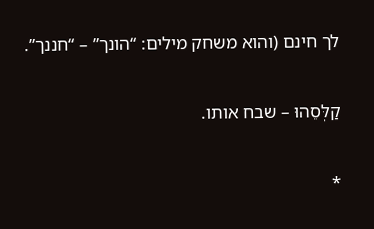לך חינם (והוא משחק מילים: “הונך” – “חננך”.

קַלְּסֵהוּ – שבח אותו.

*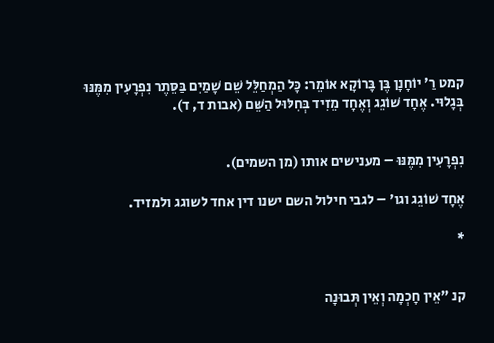קמט רַ' יוֹחָנָן בֶּן בָּרוֹקָא אוֹמֵר: כָּל הַמְחַלֵּל שֵׁם שָׁמַיִם בַּסֵּתֶר נִפְרָעִין מִמֶּנּוּ בְּגָלוּי. אֶחָד שׁוֹגֵג וְאֶחָד מֵזִיד בְּחִלּוּל הַשֵּׁם (אבות ד, ד).


נִפְרָעִין מִמֶּנּוּ – מענישים אותו (מן השמים).

אֶחָד שׁוֹגֵג וגו' – לגבי חילול השם ישנו דין אחד לשוגג ולמזיד.

*


קנ "אֵין חָכְמָה וְאֵין תְּבוּנָה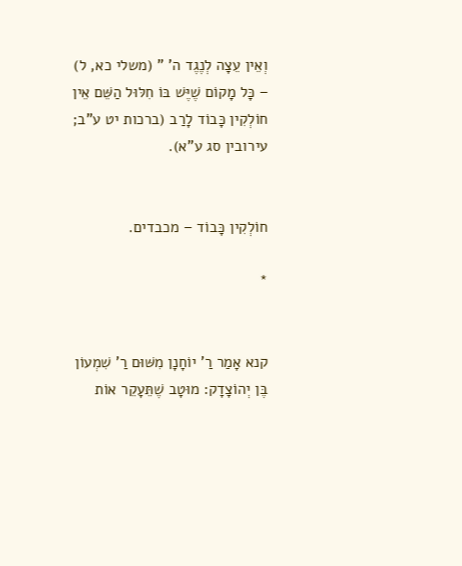וְאֵין עֵצָה לְנֶגֶד ה' " (משלי כא, ל) – כָּל מָקוֹם שֶׁיֶּשׁ בּוֹ חִלּוּל הַשֵּׁם אֵין חוֹלְקִין כָּבוֹד לָרַב (ברכות יט ע"ב; עירובין סג ע"א).


חוֹלְקִין כָּבוֹד – מכבדים.

*


קנא אָמַר רַ' יוֹחָנָן מִשּׁוּם רַ' שִׁמְעוֹן בֶּן יְהוֹצָדָק: מוּטָב שֶׁתֵּעָקֵר אוֹת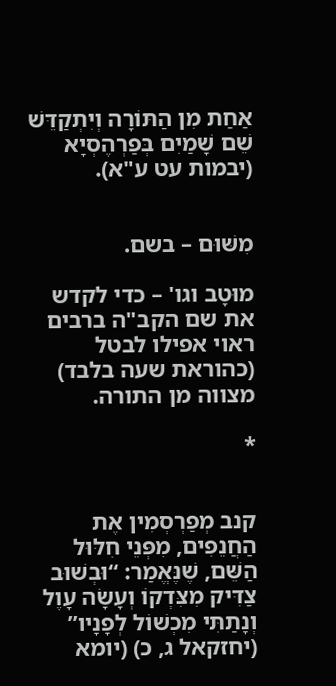אַחַת מִן הַתּוֹרָה וְיִתְקַדֵּשׁ שֵׁם שָׁמַיִם בְּפַרְהֶסְיָא (יבמות עט ע"א).


מִשּׁוּם – בשם.

מוּטָב וגו' – כדי לקדש את שם הקב"ה ברבים ראוי אפילו לבטל (כהוראת שעה בלבד) מצווה מן התורה.

*


קנב מְפַרְסְמִין אֶת הַחֲנֵפִים, מִפְּנֵי חִלּוּל הַשֵּׁם, שֶׁנֶּאֱמַר: “וּבְשׁוּב צַדִּיק מִצִּדְקוֹ וְעָשָׂה עָוֶל וְנָתַתִּי מִכְשׁוֹל לְפָנָיו” (יחזקאל ג, כ) (יומא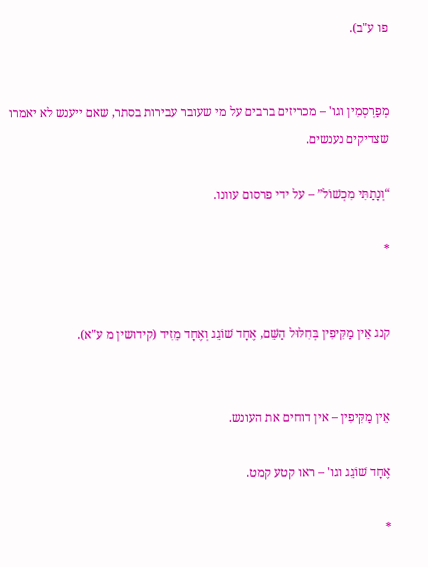פו ע"ב).


מְפַרְסְמִין וגו' – מכריזים ברבים על מי שעובר עבירות בסתר, שאם ייענש לא יאמרו שצדיקים נענשים.

“וְנָתַתִּי מִכְשׁוֹל” – על ידי פרסום עוונו.

*


קנג אֵין מַקִּיפִין בְּחִלּוּל הַשֵּׁם, אֶחָד שׁוֹגֵג וְאֶחָד מֵזִיד (קידושין מ ע"א).


אֵין מַקִּיפִין – אין דוחים את העונש.

אֶחָד שׁוֹגֵג וגו' – ראו קטע קמט.

*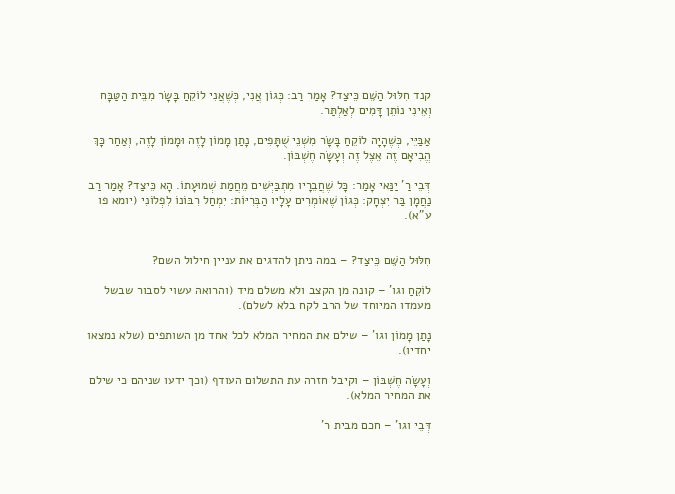קנד חִלּוּל הַשֵּׁם כֵּיצַד? אָמַר רַב: כְּגוֹן אֲנִי, כְּשֶׁאֲנִי לוֹקֵחַ בָּשָׂר מִבֵּית הַטַּבָּח וְאֵינִי נוֹתֵן דָּמִים לְאַלְתַּר.

אַבַּיֵּי, כְּשֶׁהָיָה לוֹקֵחַ בָּשָׂר מִשְׁנֵי שֻׁתָּפִים, נָתַן מָמוֹן לָזֶה וּמָמוֹן לָזֶה, וְאַחַר כָּךְ הֱבִיאָם זֶה אֵצֶל זֶה וְעָשָׂה חֶשְׁבּוֹן.

דְּבֵי רַ' יַנַּאי אָמַר: כָּל שֶׁחֲבֵרָיו מִתְבַּיְּשִׁים מֵחֲמַת שְׁמוּעָתוֹ. הָא כֵּיצַד? אָמַר רַב נַחֲמָן בַּר יִצְחָק: כְּגוֹן שֶׁאוֹמְרִים עָלָיו הַבְּרִיּוֹת: יִמְחַל רִבּוֹנוֹ לִפְלוֹנִי (יומא פו ע"א).


חִלּוּל הַשֵּׁם כֵּיצַד? – במה ניתן להדגים את עניין חילול השם?

לוֹקֵחַ וגו' – קונה מן הקצב ולא משלם מיד (והרואה עשוי לסבור שבשל מעמדו המיוחד של הרב לקח בלא לשלם).

נָתַן מָמוֹן וגו' – שילם את המחיר המלא לכל אחד מן השותפים (שלא נמצאו יחדיו).

וְעָשָׂה חֶשְׁבּוֹן – וקיבל חזרה עת התשלום העודף (וכך ידעו שניהם כי שילם את המחיר המלא).

דְּבֵי וגו' – חכם מבית ר'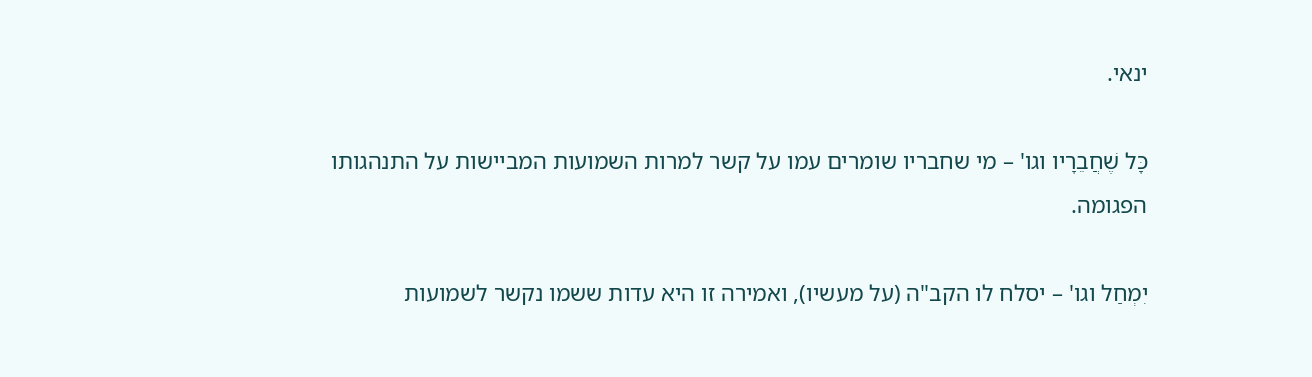ינאי.

כָּל שֶׁחֲבֵרָיו וגו' – מי שחבריו שומרים עמו על קשר למרות השמועות המביישות על התנהגותו הפגומה.

יִמְחַל וגו' – יסלח לו הקב"ה (על מעשיו), ואמירה זו היא עדות ששמו נקשר לשמועות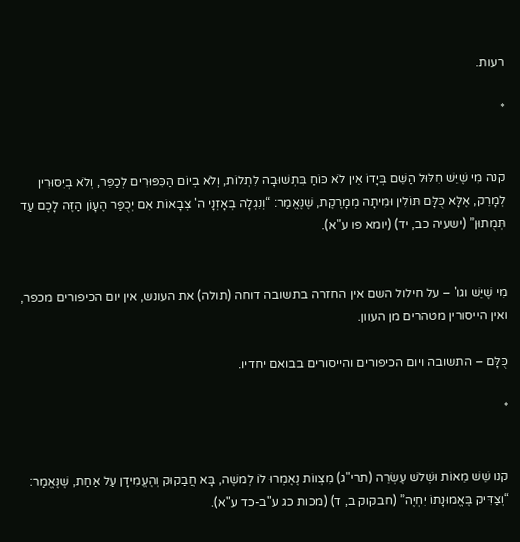רעות.

*


קנה מִי שֶׁיֵּשׁ חִלּוּל הַשֵּׁם בְּיָדוֹ אֵין לֹא כּוֹחַ בִּתְשׁוּבָה לִתְלוֹת, וְלֹא בְיוֹם הַכִּפּוּרִים לְכַפֵּר, וְלֹא בְיִסּוּרִין לְמָרֵק, אֶלָּא כֻּלָּם תּוֹלִין וּמִיתָה מְמָרֶקֶת, שֶׁנֶּאֱמַר: “וְנִגְלָה בְאָזְנָי ה' צְבָאוֹת אִם יְכֻפַּר הֶעָוֹן הַזֶּה לָכֶם עַד תְּמֻתוּן” (ישעיה כב, יד) (יומא פו ע"א).


מִי שֶׁיֵּשׁ וגו' – על חילול השם אין החזרה בתשובה דוחה (תולה) את העונש, אין יום הכיפורים מכפר, ואין הייסורין מטהרים מן העוון.

כֻּלָּם – התשובה ויום הכיפורים והייסורים בבואם יחדיו.

*


קנו שֵׁשׁ מֵאוֹת וּשְׁלשׁ עֶשְׂרֵה (תרי"ג) מִצְווֹת נֶאֶמְרוּ לוֹ לְמשֶׁה, בָּא חֲבַקוּק וְהֶעֱמִידָן עַל אַחַת, שֶׁנֶּאֱמַר: “וְצַדִּיק בֶּאֱמוּנָתוֹ יִחְיֶה” (חבקוק ב, ד) (מכות כג ע"ב-כד ע"א).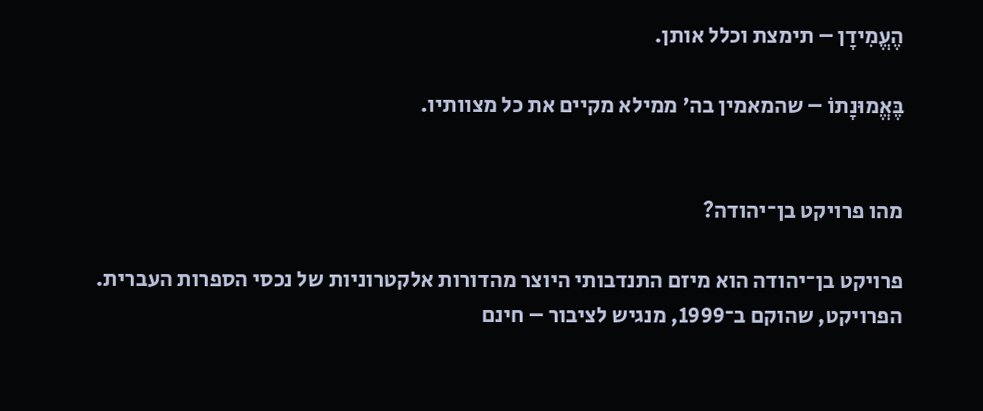הֶעֱמִידָן – תימצת וכלל אותן.

בֶּאֱמוּנָתוֹ – שהמאמין בה' ממילא מקיים את כל מצוותיו.


מהו פרויקט בן־יהודה?

פרויקט בן־יהודה הוא מיזם התנדבותי היוצר מהדורות אלקטרוניות של נכסי הספרות העברית. הפרויקט, שהוקם ב־1999, מנגיש לציבור – חינם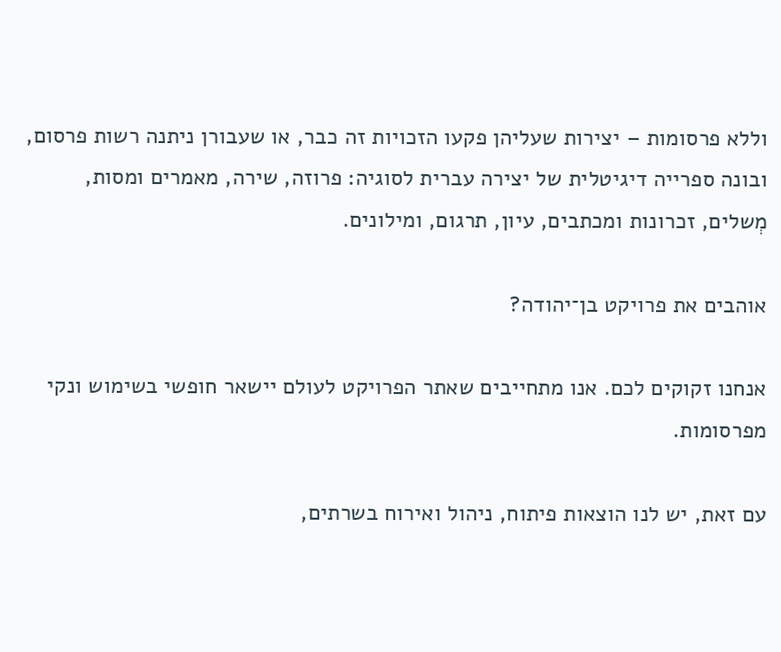וללא פרסומות – יצירות שעליהן פקעו הזכויות זה כבר, או שעבורן ניתנה רשות פרסום, ובונה ספרייה דיגיטלית של יצירה עברית לסוגיה: פרוזה, שירה, מאמרים ומסות, מְשלים, זכרונות ומכתבים, עיון, תרגום, ומילונים.

אוהבים את פרויקט בן־יהודה?

אנחנו זקוקים לכם. אנו מתחייבים שאתר הפרויקט לעולם יישאר חופשי בשימוש ונקי מפרסומות.

עם זאת, יש לנו הוצאות פיתוח, ניהול ואירוח בשרתים,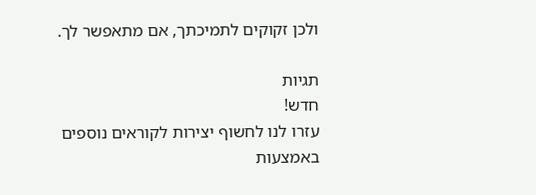ולכן זקוקים לתמיכתך, אם מתאפשר לך.

תגיות
חדש!
עזרו לנו לחשוף יצירות לקוראים נוספים באמצעות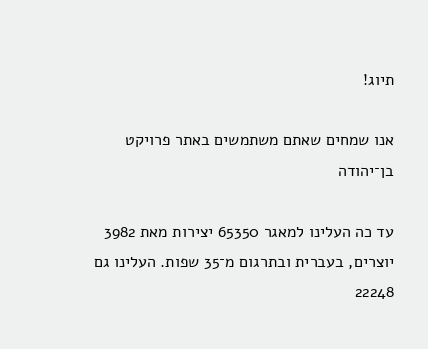תיוג!

אנו שמחים שאתם משתמשים באתר פרויקט בן־יהודה

עד כה העלינו למאגר 65350 יצירות מאת 3982 יוצרים, בעברית ובתרגום מ־35 שפות. העלינו גם 22248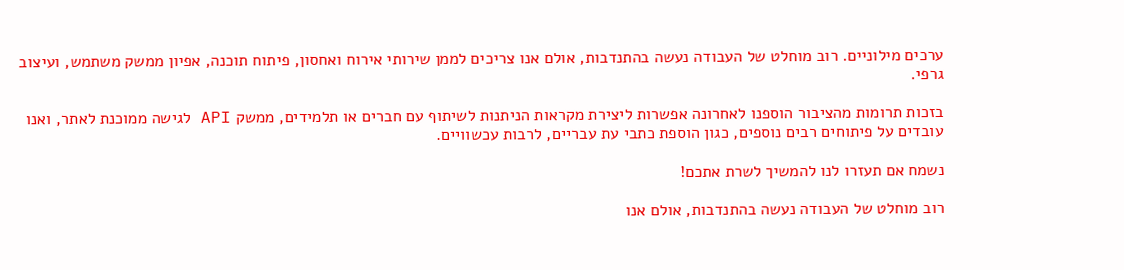ערכים מילוניים. רוב מוחלט של העבודה נעשה בהתנדבות, אולם אנו צריכים לממן שירותי אירוח ואחסון, פיתוח תוכנה, אפיון ממשק משתמש, ועיצוב גרפי.

בזכות תרומות מהציבור הוספנו לאחרונה אפשרות ליצירת מקראות הניתנות לשיתוף עם חברים או תלמידים, ממשק API לגישה ממוכנת לאתר, ואנו עובדים על פיתוחים רבים נוספים, כגון הוספת כתבי עת עבריים, לרבות עכשוויים.

נשמח אם תעזרו לנו להמשיך לשרת אתכם!

רוב מוחלט של העבודה נעשה בהתנדבות, אולם אנו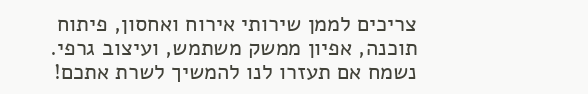צריכים לממן שירותי אירוח ואחסון, פיתוח תוכנה, אפיון ממשק משתמש, ועיצוב גרפי. נשמח אם תעזרו לנו להמשיך לשרת אתכם!